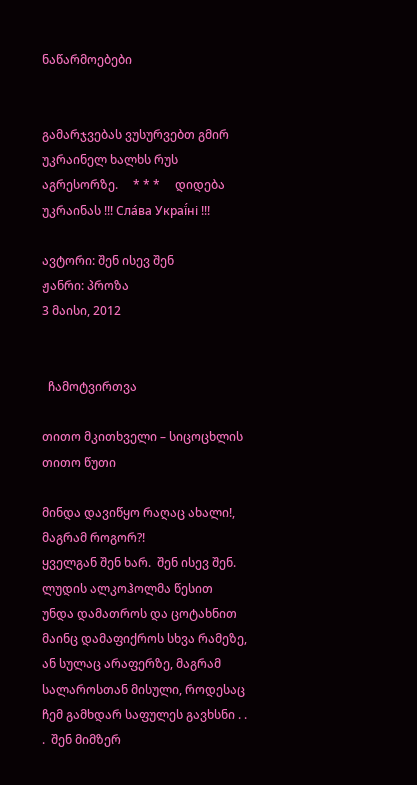ნაწარმოებები


გამარჯვებას ვუსურვებთ გმირ უკრაინელ ხალხს რუს აგრესორზე.     * * *     დიდება უკრაინას !!! Сла́ва Украї́ні !!!

ავტორი: შენ ისევ შენ
ჟანრი: პროზა
3 მაისი, 2012


  ჩამოტვირთვა

თითო მკითხველი – სიცოცხლის თითო წუთი

მინდა დავიწყო რაღაც ახალი!, მაგრამ როგორ?!
ყველგან შენ ხარ.  შენ ისევ შენ.
ლუდის ალკოჰოლმა წესით უნდა დამათროს და ცოტახნით მაინც დამაფიქროს სხვა რამეზე, ან სულაც არაფერზე, მაგრამ სალაროსთან მისული, როდესაც ჩემ გამხდარ საფულეს გავხსნი . . .  შენ მიმზერ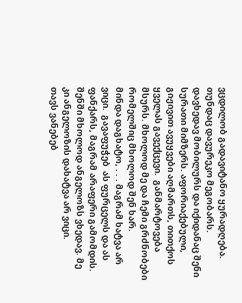ვცდილობ გადავიტანო ყურადღება.
თუნდაც დავურეკო მეგობარს.
დავხედავ მობილურს და იქიდანაც შენი სურათი მიმზერს. აფორიაქებული, გიჟივით ავუყვები აღმართს, თითქოს ყველას გავექცევი.  განმარტოვება მსურს. მხოლოდ მე და ჩემი გრძნობები რომელშიც მხოლოდ შენ ხარ.
მინდა დაგხატო, . . . მაგრამ ხატვა არ ვიცი.  გავაფუჭებ  ას ფურცელს და ას ფანქარს, მაგრამ არაფერი გამომდის. შენში მხოლოდ ანგელოზს ვხედავ. მე კი ანგელოზის დახატვა არ ვიცი.
თავს ვანებებ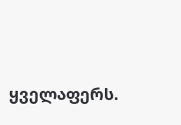ყველაფერს.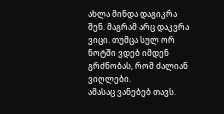ახლა მინდა დაგიკრა შენ. მაგრამ არც დაკვრა ვიცი. თუმცა სულ ორ ნოტში ვდებ იმდენ გრძნობას, რომ ძალიან ვიღლები.
ამასაც ვანებებ თავს.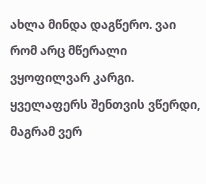ახლა მინდა დაგწერო. ვაი რომ არც მწერალი ვყოფილვარ კარგი. ყველაფერს შენთვის ვწერდი, მაგრამ ვერ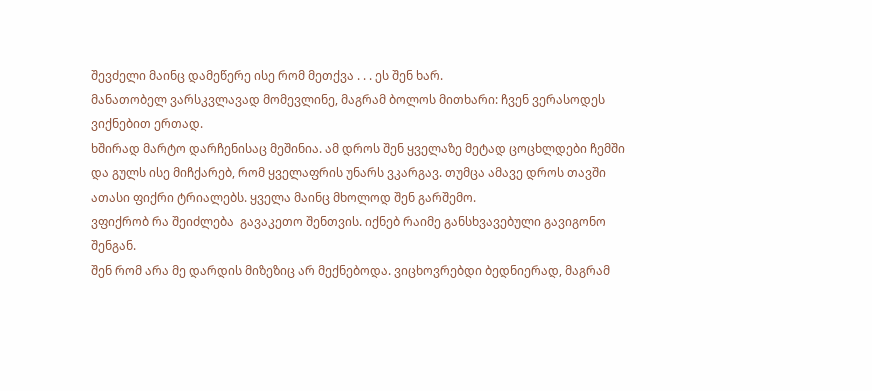შევძელი მაინც დამეწერე ისე რომ მეთქვა . . . ეს შენ ხარ.
მანათობელ ვარსკვლავად მომევლინე, მაგრამ ბოლოს მითხარი: ჩვენ ვერასოდეს ვიქნებით ერთად.
ხშირად მარტო დარჩენისაც მეშინია. ამ დროს შენ ყველაზე მეტად ცოცხლდები ჩემში და გულს ისე მიჩქარებ, რომ ყველაფრის უნარს ვკარგავ. თუმცა ამავე დროს თავში ათასი ფიქრი ტრიალებს. ყველა მაინც მხოლოდ შენ გარშემო.
ვფიქრობ რა შეიძლება  გავაკეთო შენთვის. იქნებ რაიმე განსხვავებული გავიგონო შენგან.
შენ რომ არა მე დარდის მიზეზიც არ მექნებოდა. ვიცხოვრებდი ბედნიერად, მაგრამ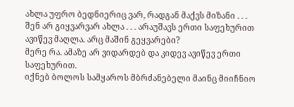ახლა უფრო ბედნიერიც ვარ, რადგან მაქვს მიზანი . . .
შენ არ გიყვარვარ ახლა . . . არაუშავს ერთი საფეხურით ავიწევ მაღლა. არც მაშინ გეყვარები?
მერე რა. ამაზე არ ვიდარდებ და კიდევ ავიწევ ერთი საფეხურით.
იქნებ ბოლოს სამყაროს მბრძანებელი მაინც მიიჩნიო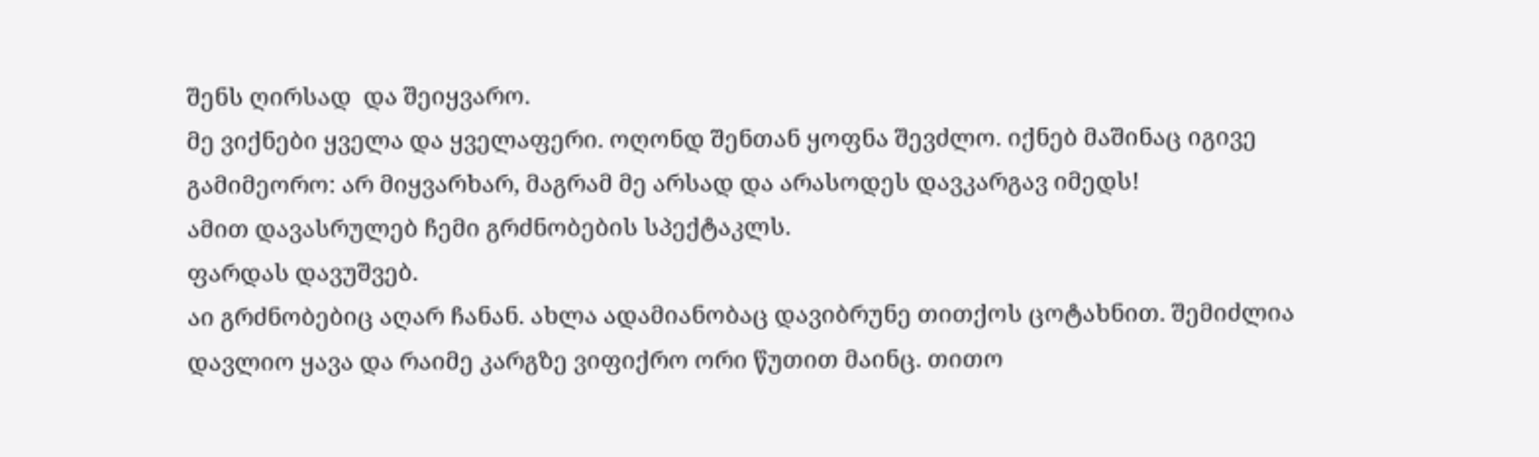შენს ღირსად  და შეიყვარო.
მე ვიქნები ყველა და ყველაფერი. ოღონდ შენთან ყოფნა შევძლო. იქნებ მაშინაც იგივე გამიმეორო: არ მიყვარხარ, მაგრამ მე არსად და არასოდეს დავკარგავ იმედს!
ამით დავასრულებ ჩემი გრძნობების სპექტაკლს.
ფარდას დავუშვებ.
აი გრძნობებიც აღარ ჩანან. ახლა ადამიანობაც დავიბრუნე თითქოს ცოტახნით. შემიძლია დავლიო ყავა და რაიმე კარგზე ვიფიქრო ორი წუთით მაინც. თითო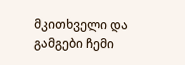მკითხველი და გამგები ჩემი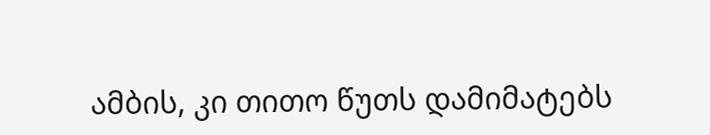ამბის, კი თითო წუთს დამიმატებს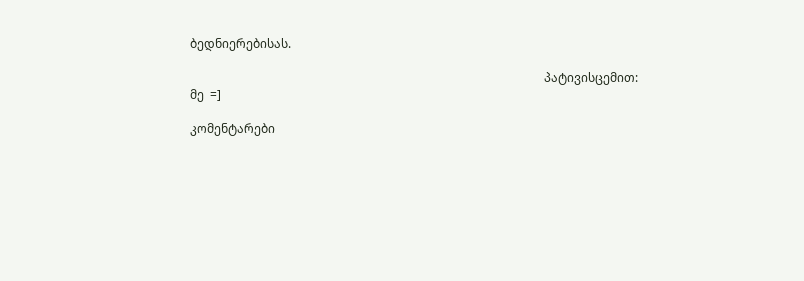ბედნიერებისას.

                                                                                                                      პატივისცემით:  მე  =]

კომენტარები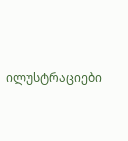ილუსტრაციები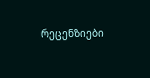რეცენზიები